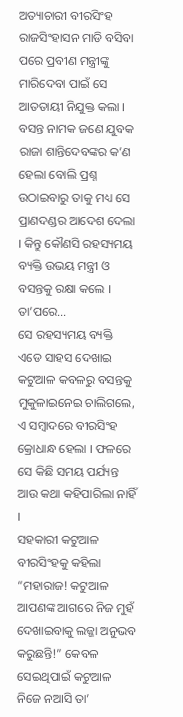ଅତ୍ୟାଚାରୀ ବୀରସିଂହ ରାଜସିଂହାସନ ମାଡି ବସିବା ପରେ ପ୍ରବୀଣ ମନ୍ତ୍ରୀଙ୍କୁ ମାରିଦେବା ପାଇଁ ସେ ଆତତାୟୀ ନିଯୁକ୍ତ କଲା । ବସନ୍ତ ନାମକ ଜଣେ ଯୁବକ ରାଜା ଶାନ୍ତିଦେବଙ୍କର କ’ଣ ହେଲା ବୋଲି ପ୍ରଶ୍ନ ଉଠାଇବାରୁ ତାକୁ ମଧ୍ୟ ସେ ପ୍ରାଣଦଣ୍ଡର ଆଦେଶ ଦେଲା । କିନ୍ତୁ କୌଣସି ରହସ୍ୟମୟ ବ୍ୟକ୍ତି ଉଭୟ ମନ୍ତ୍ରୀ ଓ ବସନ୍ତକୁ ରକ୍ଷା କଲେ । ତା’ପରେ…
ସେ ରହସ୍ୟମୟ ବ୍ୟକ୍ତି ଏଡେ ସାହସ ଦେଖାଇ କଟୁଆଳ କବଳରୁ ବସନ୍ତକୁ ମୁକୁଳାଇନେଇ ଚାଲିଗଲେ, ଏ ସମ୍ବାଦରେ ବୀରସିଂହ କ୍ରୋଧାନ୍ଧ ହେଲା । ଫଳରେ ସେ କିଛି ସମୟ ପର୍ଯ୍ୟନ୍ତ ଆଉ କଥା କହିପାରିଲା ନାହିଁ ।
ସହକାରୀ କଟୁଆଳ ବୀରସିଂହକୁ କହିଲା “ମହାରାଜ! କଟୁଆଳ ଆପଣଙ୍କ ଆଗରେ ନିଜ ମୁହଁ ଦେଖାଇବାକୁ ଲଜ୍ଜା ଅନୁଭବ କରୁଛନ୍ତି!” କେବଳ ସେଇଥିପାଇଁ କଟୁଆଳ ନିଜେ ନଆସି ତା’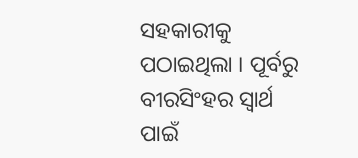ସହକାରୀକୁ ପଠାଇଥିଲା । ପୂର୍ବରୁ ବୀରସିଂହର ସ୍ୱାର୍ଥ ପାଇଁ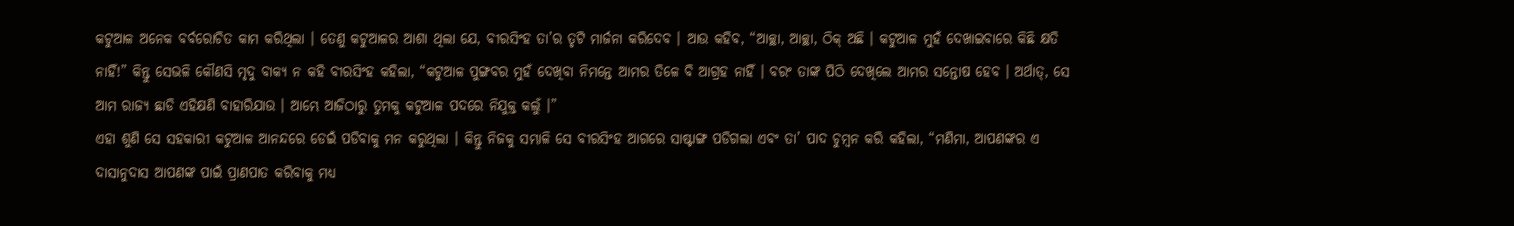କଟୁଆଳ ଅନେକ ବର୍ବରୋଚିତ କାମ କରିଥିଲା । ତେଣୁ କଟୁଆଳର ଆଶା ଥିଲା ଯେ, ବୀରସିଂହ ତା’ର ତୃଟି ମାର୍ଜନା କରିଦେବ । ଆଉ କହିବ, “ଆଚ୍ଛା, ଆଚ୍ଛା, ଠିକ୍ ଅଛି । କଟୁଆଳ ମୁହଁ ଦେଖାଇବାରେ କିଛି କ୍ଷତି ନାହିଁ!” କିନ୍ତୁ ସେଭଳି କୌଣସି ମୃଦୁ ବାକ୍ୟ ନ କହି ବୀରସିଂହ କହିଲା, “କଟୁଆଳ ପୁଙ୍ଗବର ମୁହଁ ଦେଖିବା ନିମନ୍ତେ ଆମର ତିଳେ ବି ଆଗ୍ରହ ନାହିଁ । ବରଂ ତାଙ୍କ ପିଠି ଦେଖିଲେ ଆମର ସନ୍ତୋଷ ହେବ । ଅର୍ଥାତ୍, ସେ ଆମ ରାଜ୍ୟ ଛାଡି ଏହିକ୍ଷଣି ବାହାରିଯାଉ । ଆମ୍ଭେ ଆଜିଠାରୁ ତୁମକୁ କଟୁଆଳ ପଦରେ ନିଯୁକ୍ତ କଲୁଁ ।”
ଏହା ଶୁଣି ସେ ସହକାରୀ କଟୁଆଳ ଆନନ୍ଦରେ ଡେଇଁ ପଡିବାକୁ ମନ କରୁଥିଲା । କିନ୍ତୁ ନିଜକୁ ସମ୍ଭାଳି ସେ ବୀରସିଂହ ଆଗରେ ସାଷ୍ଟାଙ୍ଗ ପଡିଗଲା ଏବଂ ତା’ ପାଦ ଚୁମ୍ବନ କରି କହିଲା, “ମଣିମା, ଆପଣଙ୍କର ଏ ଦାସାନୁଦାସ ଆପଣଙ୍କ ପାଇଁ ପ୍ରାଣପାତ କରିବାକୁ ମଧ୍ୟ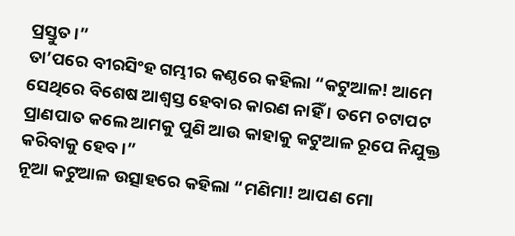ପ୍ରସ୍ତୁତ ।”
ତା’ପରେ ବୀରସିଂହ ଗମ୍ଭୀର କଣ୍ଠରେ କହିଲା “କଟୁଆଳ! ଆମେ ସେଥିରେ ବିଶେଷ ଆଶ୍ୱସ୍ତ ହେବାର କାରଣ ନାହିଁ । ତମେ ଚଟାପଟ ପ୍ରାଣପାତ କଲେ ଆମକୁ ପୁଣି ଆଉ କାହାକୁ କଟୁଆଳ ରୂପେ ନିଯୁକ୍ତ କରିବାକୁ ହେବ ।”
ନୂଆ କଟୁଆଳ ଉତ୍ସାହରେ କହିଲା “ମଣିମା! ଆପଣ ମୋ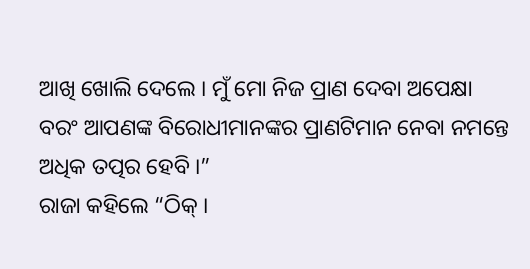ଆଖି ଖୋଲି ଦେଲେ । ମୁଁ ମୋ ନିଜ ପ୍ରାଣ ଦେବା ଅପେକ୍ଷା ବରଂ ଆପଣଙ୍କ ବିରୋଧୀମାନଙ୍କର ପ୍ରାଣଟିମାନ ନେବା ନମନ୍ତେ ଅଧିକ ତତ୍ପର ହେବି ।”
ରାଜା କହିଲେ “ଠିକ୍ ।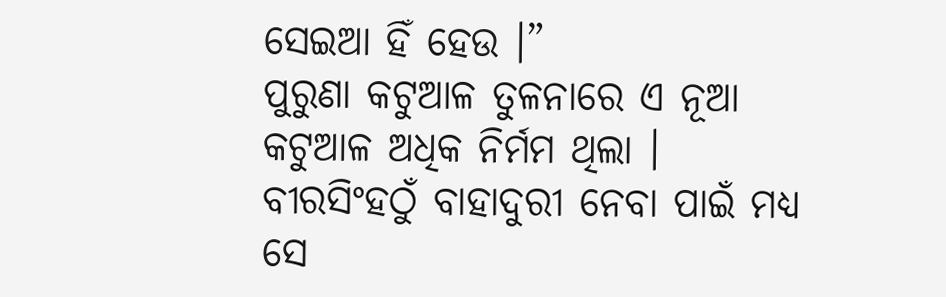ସେଇଆ ହିଁ ହେଉ ।”
ପୁରୁଣା କଟୁଆଳ ତୁଳନାରେ ଏ ନୂଆ କଟୁଆଳ ଅଧିକ ନିର୍ମମ ଥିଲା । ବୀରସିଂହଠୁଁ ବାହାଦୁରୀ ନେବା ପାଇଁ ମଧ୍ୟ ସେ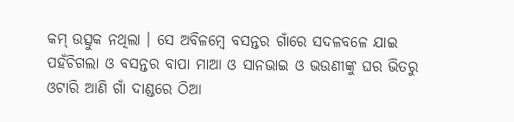କମ୍ ଉତ୍ସୁକ ନଥିଲା । ସେ ଅବିଳମ୍ବେ ବସନ୍ତର ଗାଁରେ ସଦଳବଳେ ଯାଇ ପହଁଚିଗଲା ଓ ବସନ୍ତର ବାପା ମାଆ ଓ ସାନଭାଇ ଓ ଭଉଣୀଙ୍କୁ ଘର ଭିତରୁ ଓଟାରି ଆଣି ଗାଁ ଦାଣ୍ଡରେ ଠିଆ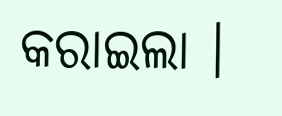କରାଇଲା ।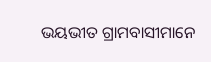ଭୟଭୀତ ଗ୍ରାମବାସୀମାନେ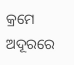କ୍ରମେ ଅଦୂରରେ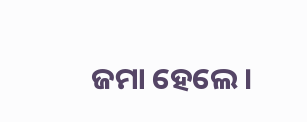ଜମା ହେଲେ ।